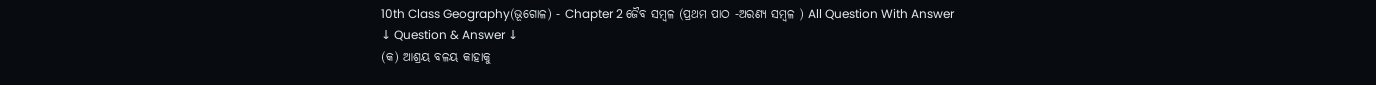10th Class Geography(ଭୂଗୋଳ) - Chapter 2 ଜୈବ ସମ୍ବଳ (ପ୍ରଥମ ପାଠ -ଅରଣ୍ୟ ସମ୍ବଳ ) All Question With Answer
↓ Question & Answer ↓
(କ) ଆଶ୍ରୟ ବଳୟ କାହାକୁ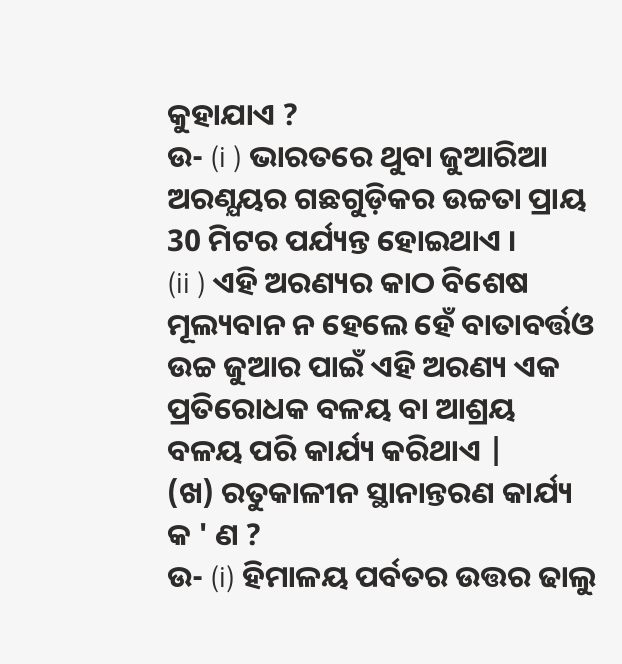କୁହାଯାଏ ?
ଉ- (i ) ଭାରତରେ ଥୁବା ଜୁଆରିଆ ଅରଣ୍ଯୟର ଗଛଗୁଡ଼ିକର ଉଚ୍ଚତା ପ୍ରାୟ 30 ମିଟର ପର୍ଯ୍ୟନ୍ତ ହୋଇଥାଏ ।
(ii ) ଏହି ଅରଣ୍ୟର କାଠ ବିଶେଷ ମୂଲ୍ୟବାନ ନ ହେଲେ ହେଁ ବାତାବର୍ତ୍ତଓ ଉଚ୍ଚ ଜୁଆର ପାଇଁ ଏହି ଅରଣ୍ୟ ଏକ ପ୍ରତିରୋଧକ ବଳୟ ବା ଆଶ୍ରୟ ବଳୟ ପରି କାର୍ଯ୍ୟ କରିଥାଏ |
(ଖ) ରତୁକାଳୀନ ସ୍ଥାନାନ୍ତରଣ କାର୍ଯ୍ୟ କ ' ଣ ?
ଉ- (i) ହିମାଳୟ ପର୍ବତର ଉତ୍ତର ଢାଲୁ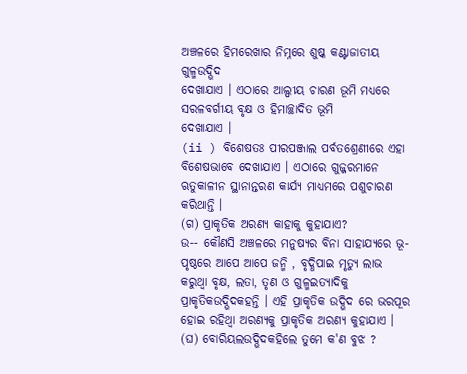ଅଞ୍ଚଳରେ ହିମରେଖାର ନିମ୍ନରେ ଶୁଷ୍କ କଣ୍ଟାଜାତୀୟ ଗୁଳ୍ମଉଦ୍ଭିଦ
ଦେଖାଯାଏ । ଏଠାରେ ଆଲ୍ପୀୟ ଚାରଣ ଭୂମି ମଧ୍ଯରେ ସରଳବର୍ଗୀୟ ବୃକ୍ଷ ଓ ହିମାଚ୍ଛାଦିତ ଭୂମି
ଦେଖାଯାଏ ।
(ii ) ବିଶେଷତଃ ପୀରପଞ୍ଜାଲ ପର୍ବତଶ୍ରେଣୀରେ ଏହା ବିଶେଷଭାବେ ଦେଖାଯାଏ । ଏଠାରେ ଗୁଜ୍ଜରମାନେ ଋତୁକାଳୀନ ସ୍ଥାନାନ୍ତରଣ କାର୍ଯ୍ୟ ମାଧ୍ୟମରେ ପଶୁଚାରଣ କରିଥାନ୍ତି ।
(ଗ) ପ୍ରାକୃତିକ ଅରଣ୍ୟ କାହାକୁ କୁହାଯାଏ?
ଉ-- କୌଣସି ଅଞ୍ଚଳରେ ମନୁଷ୍ୟର ବିନା ସାହାଯ୍ୟରେ ଭୂ- ପୃଷ୍ଠରେ ଆପେ ଆପେ ଜନ୍ମି , ବୃଦ୍ଧିପାଇ ମୃତ୍ୟୁ ଲାଭ
କରୁଥ୍ବା ବୃକ୍ଷ, ଲତା, ତୃଣ ଓ ଗୁଳ୍ମଇତ୍ୟାଦିକୁ ପ୍ରାକୃତିକଉଦ୍ଭିଦକହନ୍ତି । ଏହି ପ୍ରାକୃତିକ ଉଦ୍ଭିଦ ରେ ଭରପୂର ହୋଇ ରହିଥ୍ବା ଅରଣ୍ୟକୁ ପ୍ରାକୃତିକ ଅରଣ୍ୟ କୁହାଯାଏ ।
(ଘ) ବୋରିୟଲଉଦ୍ଭିଦକହିଲେ ତୁମେ କ'ଣ ବୁଝ ?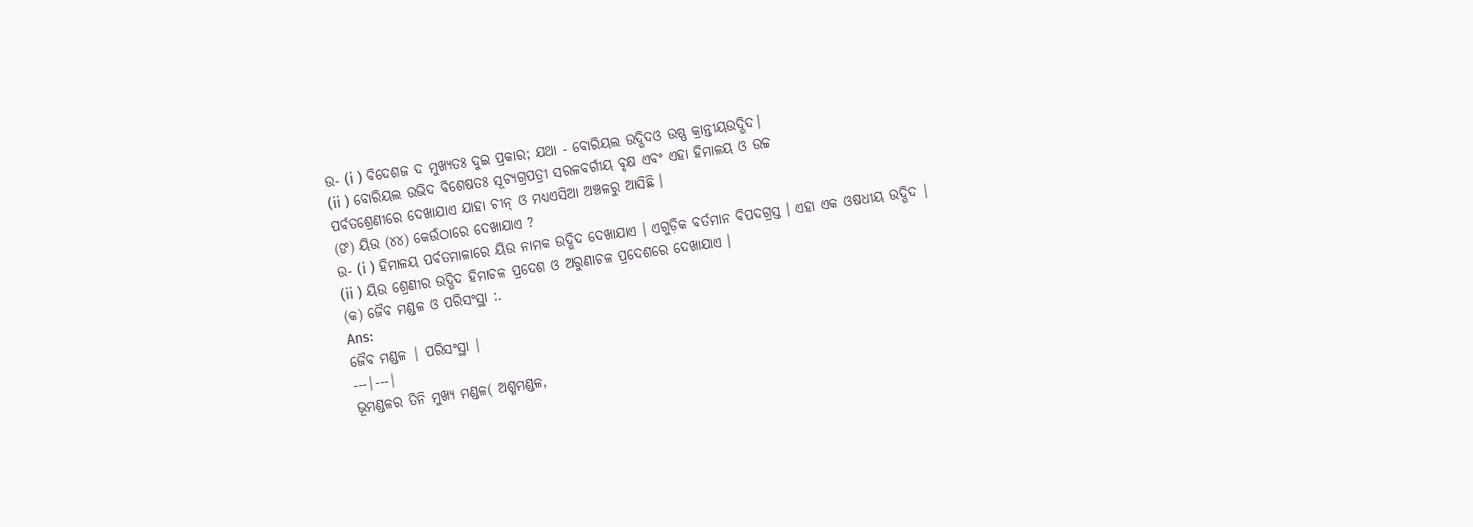ଉ- (i ) ବିଦେଶଜ ଦ ମୁଖ୍ୟତଃ ଦୁଇ ପ୍ରକାର; ଯଥା - ବୋରିୟଲ ଉଦ୍ଭିଦଓ ଉଷ୍ଣ କ୍ରାନ୍ତୀୟଉଦ୍ଭିଦ।
(ii ) ବୋରିୟଲ ଉଭିଦ ବିଶେଷତଃ ସୂଚ୍ଯଗ୍ରପତ୍ରୀ ସରଳବର୍ଗୀୟ ବୃକ୍ଷ ଏବଂ ଏହା ହିମାଳୟ ଓ ଉଚ୍ଚ
ପର୍ବତଶ୍ରେଣୀରେ ଦେଖାଯାଏ ଯାହା ଚୀନ୍ ଓ ମଧ୍ଯଏସିଆ ଅଞ୍ଚଳରୁ ଆସିଛି ।
(ଙ) ୟିଉ (୪୪) କେଉଁଠାରେ ଦେଖାଯାଏ ?
ଉ- (i ) ହିମାଳୟ ପର୍ବତମାଳାରେ ୟିଉ ନାମକ ଉଦ୍ଭିଦ ଦେଖାଯାଏ । ଏଗୁଡ଼ିକ ବର୍ତମାନ ବିପଦଗ୍ରସ୍ତ । ଏହା ଏକ ଓଷଧୀୟ ଉଦ୍ଭିଦ |
(ii ) ୟିଉ ଶ୍ରେଣୀର ଉଦ୍ଭିଦ ହିମାଚଳ ପ୍ରଦେଶ ଓ ଅରୁଣାଚଳ ପ୍ରଦେଶରେ ଦେଖାଯାଏ ।
(କ) ଜୈବ ମଣ୍ଡଳ ଓ ପରିସଂସ୍ଥା :.
Ans:
ଜୈବ ମଣ୍ଡଳ | ପରିସଂସ୍ଥା |
---|---|
ଭୂମଣ୍ଡଳର ତିନି ମୁଖ୍ୟ ମଣ୍ଡଳ( ଅଶ୍ମମଣ୍ଡଳ,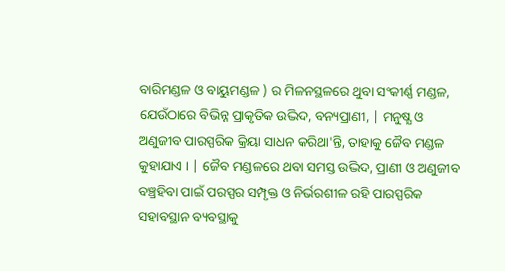ବାରିମଣ୍ଡଳ ଓ ବାୟୁମଣ୍ଡଳ ) ର ମିଳନସ୍ଥଳରେ ଥୁବା ସଂକୀର୍ଣ୍ଣ ମଣ୍ଡଳ, ଯେଉଁଠାରେ ବିଭିନ୍ନ ପ୍ରାକୃତିକ ଉଦ୍ଭିଦ, ବନ୍ୟପ୍ରାଣୀ, | ମନୁଷ୍ଯ ଓ ଅଣୁଜୀବ ପାରସ୍ପରିକ କ୍ରିୟା ସାଧନ କରିଥା'ନ୍ତି, ତାହାକୁ ଜୈବ ମଣ୍ଡଳ କୁହାଯାଏ । | ଜୈବ ମଣ୍ଡଳରେ ଥବା ସମସ୍ତ ଉଦ୍ଭିଦ, ପ୍ରାଣୀ ଓ ଅଣୁଜୀବ ବଞ୍ଚ୍ରହିବା ପାଇଁ ପରସ୍ପର ସମ୍ପୃକ୍ତ ଓ ନିର୍ଭରଶୀଳ ରହି ପାରସ୍ପରିକ ସହାବସ୍ଥାନ ବ୍ୟବସ୍ଥାକୁ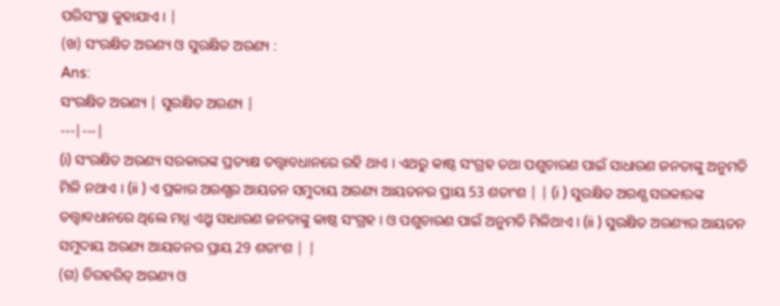ପରିସଂସ୍ଥା କୁହାଯାଏ । |
(ଖ) ସଂରକ୍ଷିତ ଅରଣ୍ୟ ଓ ସୁରକ୍ଷିତ ଅରଣ୍ୟ :
Ans:
ସଂରକ୍ଷିତ ଅରଣ୍ୟ | ସୁରକ୍ଷିତ ଅରଣ୍ୟ |
---|---|
(i) ସଂରକ୍ଷିତ ଅରଣ୍ୟ ସରକାରଙ୍କ ପ୍ରତ୍ୟକ୍ଷ ତତ୍ତ୍ଵାବଧାନରେ ରହି ଥାଏ । ଏଥରୁ କାଷ୍ଠ ସଂଗ୍ରହ ତଥା ପଶୁଚାରଣ ପାଇଁ ସାଧାରଣ ଜନତାଙ୍କୁ ଅନୁମତି ମିଳି ନଥାଏ । (ii ) ଏ ପ୍ରକାର ଅରଣ୍ଯର ଆୟତନ ସମୁଦାୟ ଅରଣ୍ୟ ଆୟତନର ପ୍ରାୟ 53 ଶତାଂଶ | | (i ) ସୁରକ୍ଷିତ ଅରଣ୍ଯ ସରକାରଙ୍କ ତତ୍ତ୍ଵାବଧାନରେ ଥିଲେ ମଧ୍ଯ ଏଥ୍ରୁ ସାଧାରଣ ଜନତାଙ୍କୁ କାଷ୍ଠ ସଂଗ୍ରହ । ଓ ପଶୁଚାରଣ ପାଇଁ ଅନୁମତି ମିଳିଥାଏ । (ii ) ସୁରକ୍ଷିତ ଅରଣ୍ୟର ଆୟତନ ସମୁଦାୟ ଅରଣ୍ୟ ଆୟତନର ପ୍ରାୟ 29 ଶତାଂଶ | |
(ଗ) ଚିରହରିତ୍ ଅରଣ୍ୟ ଓ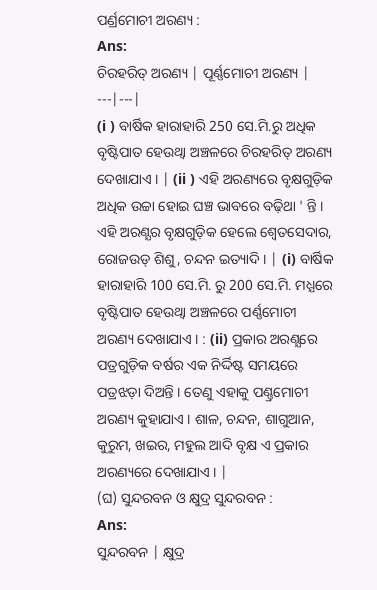ପର୍ଣ୍ରମୋଚୀ ଅରଣ୍ୟ :
Ans:
ଚିରହରିତ୍ ଅରଣ୍ୟ | ପୂର୍ଣ୍ଣମୋଚୀ ଅରଣ୍ୟ |
---|---|
(i ) ବାର୍ଷିକ ହାରାହାରି 250 ସେ.ମି.ରୁ ଅଧିକ ବୃଷ୍ଟିପାତ ହେଉଥ୍ବା ଅଞ୍ଚଳରେ ଚିରହରିତ୍ ଅରଣ୍ୟ ଦେଖାଯାଏ । | (ii ) ଏହି ଅରଣ୍ୟରେ ବୃକ୍ଷଗୁଡ଼ିକ ଅଧିକ ଉଚ୍ଚା ହୋଇ ଘଞ୍ଚ ଭାବରେ ବଢ଼ିଥା ' ନ୍ତି । ଏହି ଅରଣ୍ଯର ବୃକ୍ଷଗୁଡ଼ିକ ହେଲେ ଶ୍ଵେତସେଦାର, ରୋଜଉଡ୍ ଶିଶୁ, ଚନ୍ଦନ ଇତ୍ୟାଦି । | (i) ବାର୍ଷିକ ହାରାହାରି 100 ସେ.ମି. ରୁ 200 ସେ.ମି. ମଧ୍ଯରେ ବୃଷ୍ଟିପାତ ହେଉଥ୍ବା ଅଞ୍ଚଳରେ ପର୍ଣ୍ଣମୋଚୀ ଅରଣ୍ୟ ଦେଖାଯାଏ । : (ii) ପ୍ରକାର ଅରଣ୍ଯରେ ପତ୍ରଗୁଡ଼ିକ ବର୍ଷର ଏକ ନିର୍ଦ୍ଦିଷ୍ଟ ସମୟରେ ପତ୍ରଝଡ଼ା ଦିଅନ୍ତି । ତେଣୁ ଏହାକୁ ପଣ୍ଣ୍ରମୋଚୀ ଅରଣ୍ୟ କୁହାଯାଏ । ଶାଳ, ଚନ୍ଦନ, ଶାଗୁଆନ, କୁରୁମ, ଖଇର, ମହୁଲ ଆଦି ବୃକ୍ଷ ଏ ପ୍ରକାର ଅରଣ୍ୟରେ ଦେଖାଯାଏ । |
(ଘ) ସୁନ୍ଦରବନ ଓ କ୍ଷୁଦ୍ର ସୁନ୍ଦରବନ :
Ans:
ସୁନ୍ଦରବନ | କ୍ଷୁଦ୍ର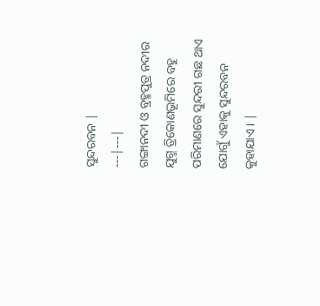ସୁନ୍ଦରବନ |
---|---|
ଗଙ୍ଗାନଦୀ ଓ ବ୍ରହ୍ମପୁତ୍ର ନଦୀର ଯୁଗ୍ମ ତ୍ରିକୋଣଭୂମିରେ ବହୁ ପରିମାଣରେ ସୁନ୍ଦରୀ ଗଛ ଥାଏ ଯୋଗୁଁ ଏହାକୁ ସୁନ୍ଦରବନ କୁହାଯାଏ । |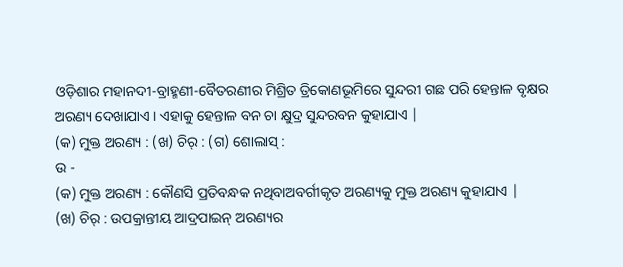ଓଡ଼ିଶାର ମହାନଦୀ-ବ୍ରାହ୍ମଣୀ-ବୈତରଣୀର ମିଶ୍ରିତ ତ୍ରିକୋଣଭୂମିରେ ସୁନ୍ଦରୀ ଗଛ ପରି ହେନ୍ତାଳ ବୃକ୍ଷର ଅରଣ୍ୟ ଦେଖାଯାଏ । ଏହାକୁ ହେନ୍ତାଳ ବନ ଚା କ୍ଷୁଦ୍ର ସୁନ୍ଦରବନ କୁହାଯାଏ |
(କ) ମୁକ୍ତ ଅରଣ୍ୟ : (ଖ) ଚିର୍ : (ଗ) ଶୋଲାସ୍ :
ଉ -
(କ) ମୁକ୍ତ ଅରଣ୍ୟ : କୌଣସି ପ୍ରତିବନ୍ଧକ ନଥିବାଅବର୍ଗୀକୃତ ଅରଣ୍ୟକୁ ମୁକ୍ତ ଅରଣ୍ୟ କୁହାଯାଏ |
(ଖ) ଚିର୍ : ଉପକ୍ରାନ୍ତୀୟ ଆଦ୍ରପାଇନ୍ ଅରଣ୍ୟର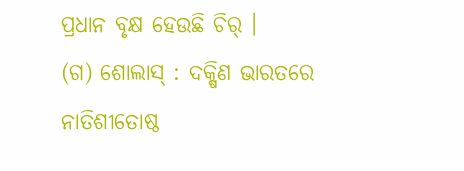ପ୍ରଧାନ ବୃକ୍ଷ ହେଉଛି ଚିର୍ ।
(ଗ) ଶୋଲାସ୍ : ଦକ୍ଷିଣ ଭାରତରେ ନାତିଶୀତୋଷ୍ଠ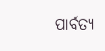ପାର୍ବତ୍ୟ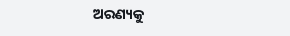ଅରଣ୍ୟକୁ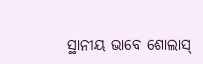ସ୍ଥାନୀୟ ଭାବେ ଶୋଲାସ୍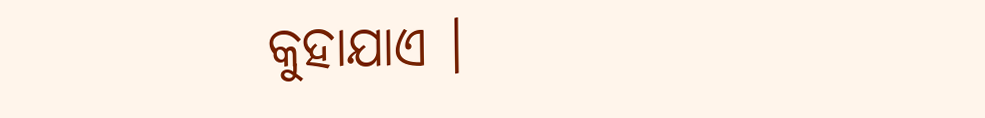କୁହାଯାଏ ।